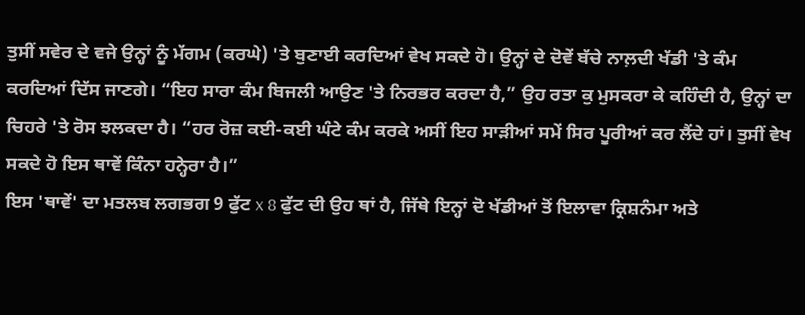ਤੁਸੀਂ ਸਵੇਰ ਦੇ ਵਜੇ ਉਨ੍ਹਾਂ ਨੂੰ ਮੱਗਮ (ਕਰਘੇ) 'ਤੇ ਬੁਣਾਈ ਕਰਦਿਆਂ ਵੇਖ ਸਕਦੇ ਹੋ। ਉਨ੍ਹਾਂ ਦੇ ਦੋਵੇਂ ਬੱਚੇ ਨਾਲ਼ਦੀ ਖੱਡੀ 'ਤੇ ਕੰਮ ਕਰਦਿਆਂ ਦਿੱਸ ਜਾਣਗੇ। “ਇਹ ਸਾਰਾ ਕੰਮ ਬਿਜਲੀ ਆਉਣ 'ਤੇ ਨਿਰਭਰ ਕਰਦਾ ਹੈ,” ਉਹ ਰਤਾ ਕੁ ਮੁਸਕਰਾ ਕੇ ਕਹਿੰਦੀ ਹੈ, ਉਨ੍ਹਾਂ ਦਾ ਚਿਹਰੇ 'ਤੇ ਰੋਸ ਝਲਕਦਾ ਹੈ। “ਹਰ ਰੋਜ਼ ਕਈ-ਕਈ ਘੰਟੇ ਕੰਮ ਕਰਕੇ ਅਸੀਂ ਇਹ ਸਾੜੀਆਂ ਸਮੇਂ ਸਿਰ ਪੂਰੀਆਂ ਕਰ ਲੈਂਦੇ ਹਾਂ। ਤੁਸੀਂ ਵੇਖ ਸਕਦੇ ਹੋ ਇਸ ਥਾਵੇਂ ਕਿੰਨਾ ਹਨ੍ਹੇਰਾ ਹੈ।”
ਇਸ 'ਥਾਵੇਂ' ਦਾ ਮਤਲਬ ਲਗਭਗ 9 ਫੁੱਟ x 8 ਫੁੱਟ ਦੀ ਉਹ ਥਾਂ ਹੈ, ਜਿੱਥੇ ਇਨ੍ਹਾਂ ਦੋ ਖੱਡੀਆਂ ਤੋਂ ਇਲਾਵਾ ਕ੍ਰਿਸ਼ਨੰਮਾ ਅਤੇ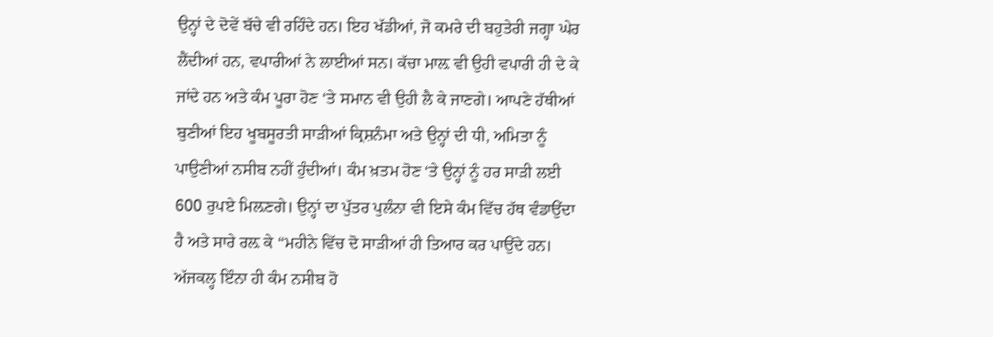ਉਨ੍ਹਾਂ ਦੇ ਦੋਵੇਂ ਬੱਚੇ ਵੀ ਰਹਿੰਦੇ ਹਨ। ਇਹ ਖੱਡੀਆਂ, ਜੋ ਕਮਰੇ ਦੀ ਬਹੁਤੇਰੀ ਜਗ੍ਹਾ ਘੇਰ ਲੈਂਦੀਆਂ ਹਨ, ਵਪਾਰੀਆਂ ਨੇ ਲਾਈਆਂ ਸਨ। ਕੱਚਾ ਮਾਲ਼ ਵੀ ਉਹੀ ਵਪਾਰੀ ਹੀ ਦੇ ਕੇ ਜਾਂਦੇ ਹਨ ਅਤੇ ਕੰਮ ਪੂਰਾ ਹੋਣ ‘ਤੇ ਸਮਾਨ ਵੀ ਉਹੀ ਲੈ ਕੇ ਜਾਣਗੇ। ਆਪਣੇ ਹੱਥੀਆਂ ਬੁਣੀਆਂ ਇਹ ਖੂਬਸੂਰਤੀ ਸਾੜੀਆਂ ਕ੍ਰਿਸ਼ਨੰਮਾ ਅਤੇ ਉਨ੍ਹਾਂ ਦੀ ਧੀ, ਅਮਿਤਾ ਨੂੰ ਪਾਉਣੀਆਂ ਨਸੀਬ ਨਹੀਂ ਹੁੰਦੀਆਂ। ਕੰਮ ਖ਼ਤਮ ਹੋਣ ‘ਤੇ ਉਨ੍ਹਾਂ ਨੂੰ ਹਰ ਸਾੜੀ ਲਈ 600 ਰੁਪਏ ਮਿਲ਼ਣਗੇ। ਉਨ੍ਹਾਂ ਦਾ ਪੁੱਤਰ ਪੁਲੰਨਾ ਵੀ ਇਸੇ ਕੰਮ ਵਿੱਚ ਹੱਥ ਵੰਡਾਉਂਦਾ ਹੈ ਅਤੇ ਸਾਰੇ ਰਲ਼ ਕੇ “ਮਹੀਨੇ ਵਿੱਚ ਦੋ ਸਾੜੀਆਂ ਹੀ ਤਿਆਰ ਕਰ ਪਾਉਂਦੇ ਹਨ। ਅੱਜਕਲ੍ਹ ਇੰਨਾ ਹੀ ਕੰਮ ਨਸੀਬ ਹੋ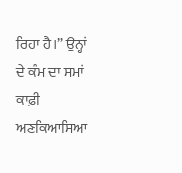ਰਿਹਾ ਹੈ।” ਉਨ੍ਹਾਂ ਦੇ ਕੰਮ ਦਾ ਸਮਾਂ ਕਾਫ਼ੀ ਅਣਕਿਆਸਿਆ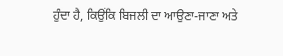ਹੁੰਦਾ ਹੈ, ਕਿਉਂਕਿ ਬਿਜਲੀ ਦਾ ਆਉਣਾ-ਜਾਣਾ ਅਤੇ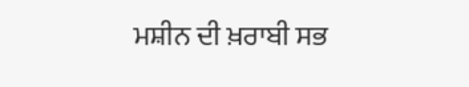ਮਸ਼ੀਨ ਦੀ ਖ਼ਰਾਬੀ ਸਭ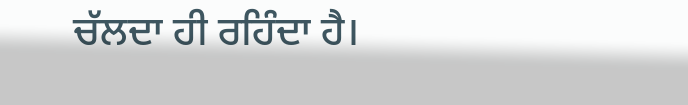ਚੱਲਦਾ ਹੀ ਰਹਿੰਦਾ ਹੈ।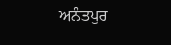ਅਨੰਤਪੁਰ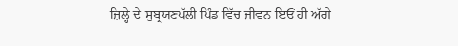ਜ਼ਿਲ੍ਹੇ ਦੇ ਸੁਬ੍ਰਯਣਪੱਲੀ ਪਿੰਡ ਵਿੱਚ ਜੀਵਨ ਇਓਂ ਹੀ ਅੱਗੇ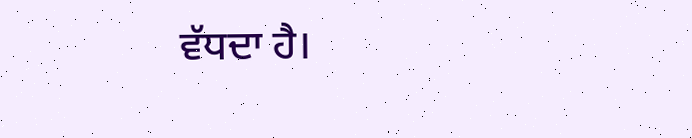ਵੱਧਦਾ ਹੈ।